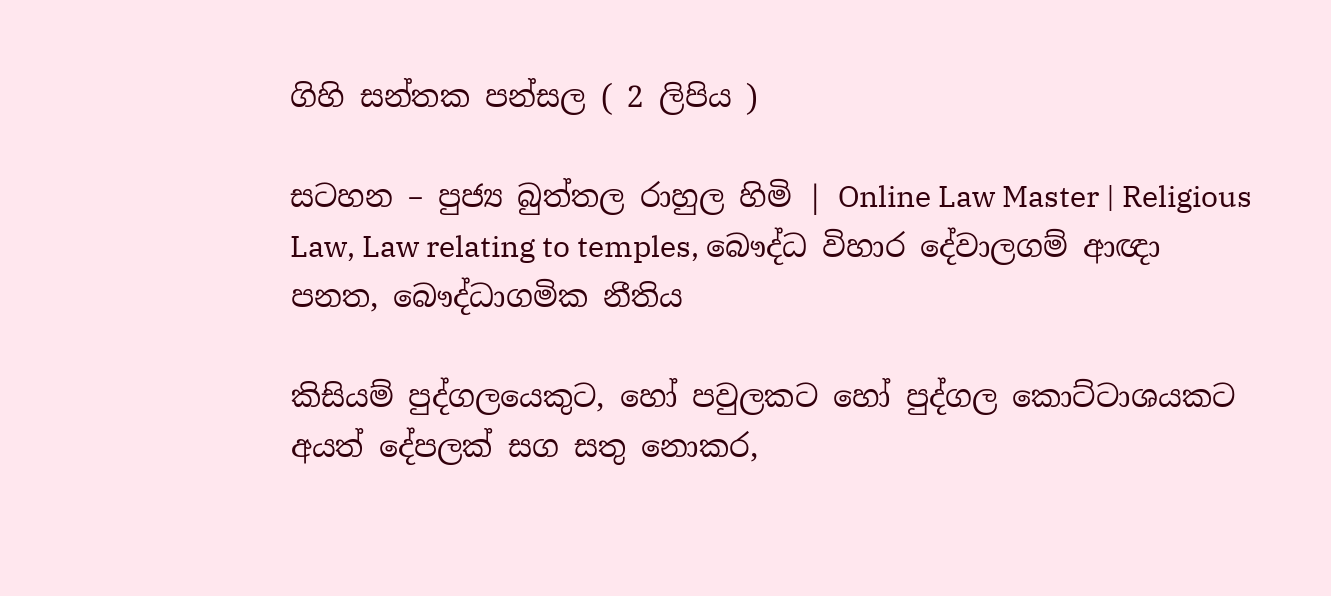ගිහි සන්තක පන්සල ( 2 ලිපිය )

සටහන – පුජ්‍ය බුත්තල රාහුල හිමි | Online Law Master | Religious Law, Law relating to temples, බෞද්ධ විහාර දේවාලගම් ආඥා පනත, බෞද්ධාගමික නීතිය

කිසියම් පුද්ගලයෙකුට, හෝ පවුලකට හෝ පුද්ගල කොට්ටාශයකට අයත් දේපලක් සග සතු නොකර,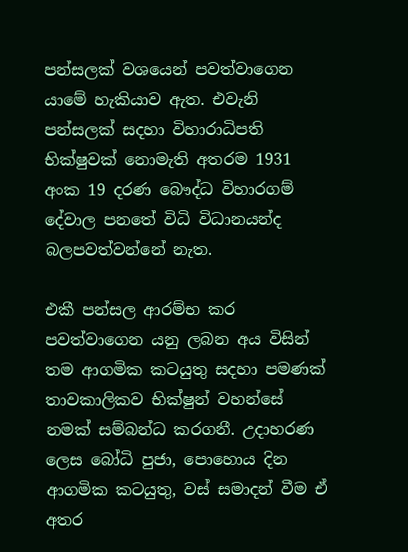පන්සලක් වශයෙන් පවත්වාගෙන යාමේ හැකියාව ඇත. එවැනි පන්සලක් සදහා විහාරාධිපති භික්ෂුවක් නොමැති අතරම 1931 අංක 19 දරණ බෞද්ධ විහාරගම් දේවාල පනතේ විධි විධානයන්ද බලපවත්වන්නේ නැත.

එකී පන්සල ආරම්භ කර පවත්වාගෙන යනු ලබන අය විසින් තම ආගමික කටයුතු සදහා පමණක් තාවකාලිකව භික්ෂුන් වහන්සේ නමක් සම්බන්ධ කරගනී. උදාහරණ ලෙස බෝධි පුජා, පොහොය දින ආගමික කටයුතු, වස් සමාදන් වීම ඒ අතර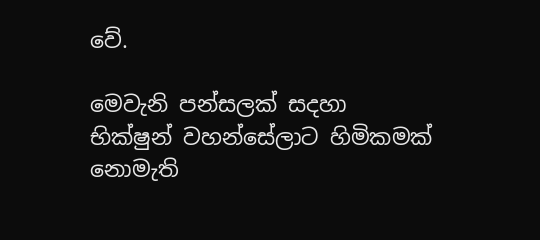වේ.

මෙවැනි පන්සලක් සදහා භික්ෂුන් වහන්සේලාට හිමිකමක් නොමැති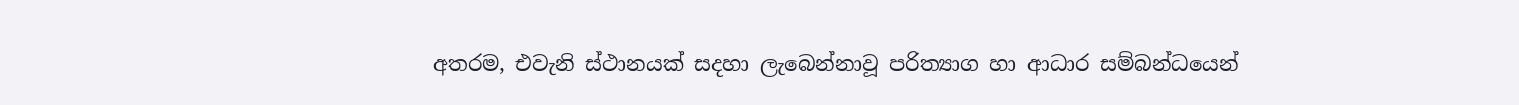අතරම, එවැනි ස්ථානයක් සදහා ලැබෙන්නාවූ පරිත්‍යාග හා ආධාර සම්බන්ධයෙන්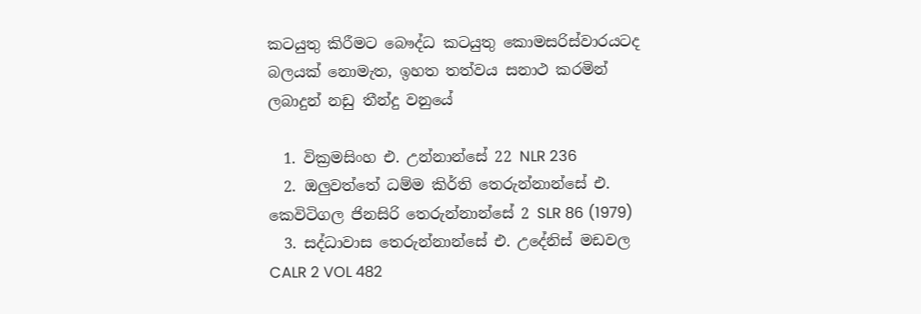කටයුතු කිරීමට බෞද්ධ කටයුතු කොමසරිස්වාරයටද බලයක් නොමැත, ඉහත තත්වය සනාථ කරමින් ලබාදුන් නඩු තීන්දු වනුයේ

  1. වික්‍රමසිංහ එ. උන්නාන්සේ 22 NLR 236
  2. ඔලුවත්තේ ධම්ම කිර්ති තෙරුන්නාන්සේ එ. කෙවිටිගල ජිනසිරි තෙරුන්නාන්සේ 2 SLR 86 (1979)
  3. සද්ධාවාස තෙරුන්නාන්සේ එ. උදේනිස් මඩවල CALR 2 VOL 482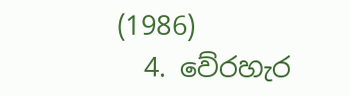(1986)
  4. වේරහැර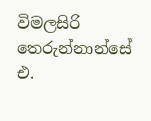විමලසිරි තෙරුන්නාන්සේ එ.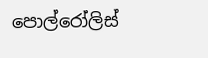පොල්රෝලිස්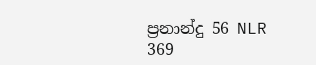ප්‍රනාන්දු 56 NLR 369